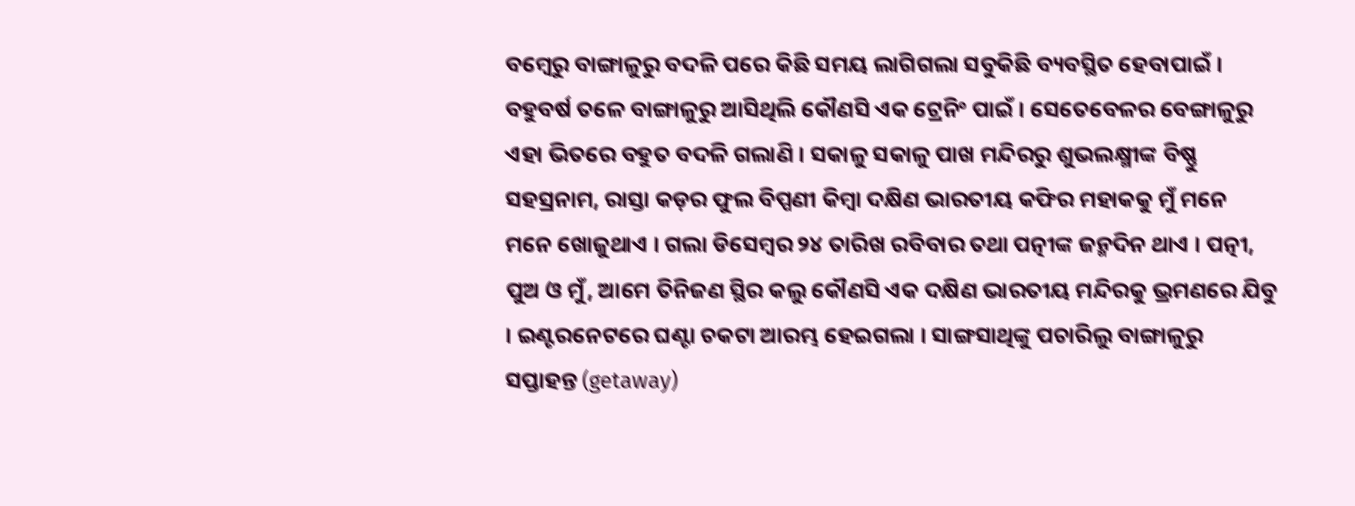ବମ୍ବେରୁ ବାଙ୍ଗାଳୁରୁ ବଦଳି ପରେ କିଛି ସମୟ ଲାଗିଗଲା ସବୁକିଛି ବ୍ୟବସ୍ଥିତ ହେବାପାଇଁ । ବହୁବର୍ଷ ତଳେ ବାଙ୍ଗାଳୁରୁ ଆସିଥିଲି କୌଣସି ଏକ ଟ୍ରେନିଂ ପାଇଁ । ସେତେବେଳର ବେଙ୍ଗାଳୁରୁ ଏହା ଭିତରେ ବହୁତ ବଦଳି ଗଲାଣି । ସକାଳୁ ସକାଳୁ ପାଖ ମନ୍ଦିରରୁ ଶୁଭଲକ୍ଷ୍ମୀଙ୍କ ବିଷ୍ଣୁ ସହସ୍ରନାମ, ରାସ୍ତା କଡ଼ର ଫୁଲ ବିପ୍ପଣୀ କିମ୍ବା ଦକ୍ଷିଣ ଭାରତୀୟ କଫିର ମହାକକୁ ମୁଁ ମନେ ମନେ ଖୋଜୁଥାଏ । ଗଲା ଡିସେମ୍ବର ୨୪ ତାରିଖ ରବିବାର ତଥା ପତ୍ନୀଙ୍କ ଜନ୍ମଦିନ ଥାଏ । ପତ୍ନୀ, ପୁଅ ଓ ମୁଁ, ଆମେ ତିନିଜଣ ସ୍ଥିର କଲୁ କୌଣସି ଏକ ଦକ୍ଷିଣ ଭାରତୀୟ ମନ୍ଦିରକୁ ଭ୍ରମଣରେ ଯିବୁ । ଇଣ୍ଟରନେଟରେ ଘଣ୍ଟା ଚକଟା ଆରମ୍ଭ ହେଇଗଲା । ସାଙ୍ଗସାଥିଙ୍କୁ ପଚାରିଲୁ ବାଙ୍ଗାଳୁରୁ ସପ୍ତାହନ୍ତ (getaway)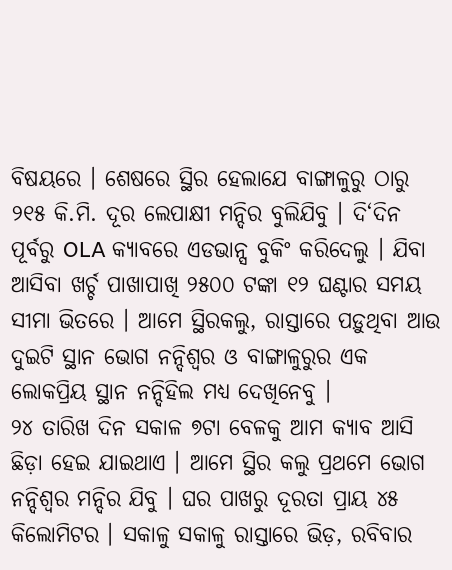ବିଷୟରେ । ଶେଷରେ ସ୍ଥିର ହେଲାଯେ ବାଙ୍ଗାଳୁରୁ ଠାରୁ ୨୧୫ କି.ମି. ଦୂର ଲେପାକ୍ଷୀ ମନ୍ଦିର ବୁଲିଯିବୁ । ଦି‘ଦିନ ପୂର୍ବରୁ OLA କ୍ୟାବରେ ଏଡଭାନ୍ସ ବୁକିଂ କରିଦେଲୁ । ଯିବା ଆସିବା ଖର୍ଚ୍ଚ ପାଖାପାଖି ୨୫୦୦ ଟଙ୍କା ୧୨ ଘଣ୍ଟାର ସମୟ ସୀମା ଭିତରେ । ଆମେ ସ୍ଥିରକଲୁ, ରାସ୍ତାରେ ପଡ଼ୁଥିବା ଆଉ ଦୁଇଟି ସ୍ଥାନ ଭୋଗ ନନ୍ଦିଶ୍ୱର ଓ ବାଙ୍ଗାଳୁରୁର ଏକ ଲୋକପ୍ରିୟ ସ୍ଥାନ ନନ୍ଦିହିଲ ମଧ୍ୟ ଦେଖିନେବୁ ।
୨୪ ତାରିଖ ଦିନ ସକାଳ ୭ଟା ବେଳକୁ ଆମ କ୍ୟାବ ଆସି ଛିଡ଼ା ହେଇ ଯାଇଥାଏ । ଆମେ ସ୍ଥିର କଲୁ ପ୍ରଥମେ ଭୋଗ ନନ୍ଦିଶ୍ୱର ମନ୍ଦିର ଯିବୁ । ଘର ପାଖରୁ ଦୂରତା ପ୍ରାୟ ୪୫ କିଲୋମିଟର । ସକାଳୁ ସକାଳୁ ରାସ୍ତାରେ ଭିଡ଼, ରବିବାର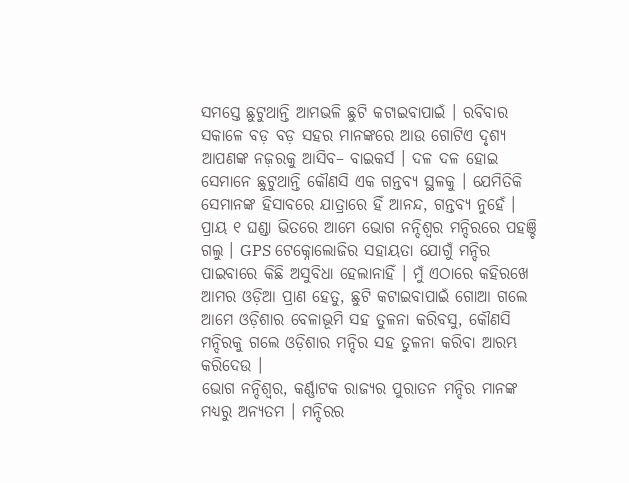ସମସ୍ତେ ଛୁଟୁଥାନ୍ତି ଆମଭଳି ଛୁଟି କଟାଇବାପାଇଁ । ରବିବାର ସକାଳେ ବଡ଼ ବଡ଼ ସହର ମାନଙ୍କରେ ଆଉ ଗୋଟିଏ ଦୃଶ୍ୟ ଆପଣଙ୍କ ନଜ଼ରକୁ ଆସିବ– ବାଇକର୍ସ । ଦଳ ଦଳ ହୋଇ ସେମାନେ ଛୁଟୁଥାନ୍ତି କୌଣସି ଏକ ଗନ୍ତବ୍ୟ ସ୍ଥଳକୁ । ଯେମିତିକି ସେମାନଙ୍କ ହିସାବରେ ଯାତ୍ରାରେ ହିଁ ଆନନ୍ଦ, ଗନ୍ତବ୍ୟ ନୁହେଁ । ପ୍ରାୟ ୧ ଘଣ୍ଡା ଭିତରେ ଆମେ ଭୋଗ ନନ୍ଦିଶ୍ୱର ମନ୍ଦିରରେ ପହଞ୍ଚି ଗଲୁ । GPS ଟେକ୍ନୋଲୋଜିର ସହାୟତା ଯୋଗୁଁ ମନ୍ଦିର ପାଇବାରେ କିଛି ଅସୁବିଧା ହେଲାନାହିଁ । ମୁଁ ଏଠାରେ କହିରଖେ ଆମର ଓଡ଼ିଆ ପ୍ରାଣ ହେତୁ, ଛୁଟି କଟାଇବାପାଇଁ ଗୋଆ ଗଲେ ଆମେ ଓଡ଼ିଶାର ବେଳାଭୂମି ସହ ତୁଳନା କରିବସୁ, କୌଣସି ମନ୍ଦିରକୁ ଗଲେ ଓଡ଼ିଶାର ମନ୍ଦିର ସହ ତୁଳନା କରିବା ଆରମ୍ଭ କରିଦେଉ ।
ଭୋଗ ନନ୍ଦିଶ୍ୱର, କର୍ଣ୍ଣାଟକ ରାଜ୍ୟର ପୁରାତନ ମନ୍ଦିର ମାନଙ୍କ ମଧ୍ୟରୁ ଅନ୍ୟତମ । ମନ୍ଦିରର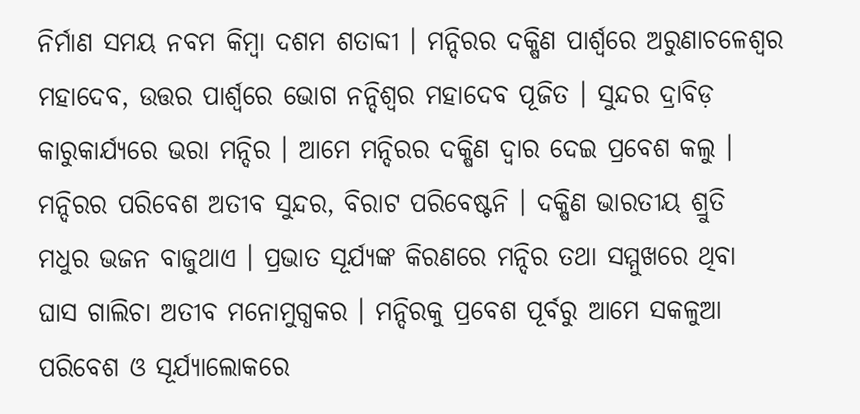ନିର୍ମାଣ ସମୟ ନବମ କିମ୍ବା ଦଶମ ଶତାବ୍ଦୀ । ମନ୍ଦିରର ଦକ୍ଷିଣ ପାର୍ଶ୍ୱରେ ଅରୁଣାଚଳେଶ୍ୱର ମହାଦେବ, ଉତ୍ତର ପାର୍ଶ୍ଵରେ ଭୋଗ ନନ୍ଦିଶ୍ୱର ମହାଦେବ ପୂଜିତ । ସୁନ୍ଦର ଦ୍ରାବିଡ଼ କାରୁକାର୍ଯ୍ୟରେ ଭରା ମନ୍ଦିର । ଆମେ ମନ୍ଦିରର ଦକ୍ଷିଣ ଦ୍ଵାର ଦେଇ ପ୍ରବେଶ କଲୁ । ମନ୍ଦିରର ପରିବେଶ ଅତୀବ ସୁନ୍ଦର, ବିରାଟ ପରିବେଷ୍ଟନି । ଦକ୍ଷିଣ ଭାରତୀୟ ଶ୍ରୁତି ମଧୁର ଭଜନ ବାଜୁଥାଏ । ପ୍ରଭାତ ସୂର୍ଯ୍ୟଙ୍କ କିରଣରେ ମନ୍ଦିର ତଥା ସମ୍ମୁଖରେ ଥିବା ଘାସ ଗାଲିଚା ଅତୀବ ମନୋମୁଗ୍ଧକର । ମନ୍ଦିରକୁ ପ୍ରବେଶ ପୂର୍ବରୁ ଆମେ ସକଳୁଆ ପରିବେଶ ଓ ସୂର୍ଯ୍ୟାଲୋକରେ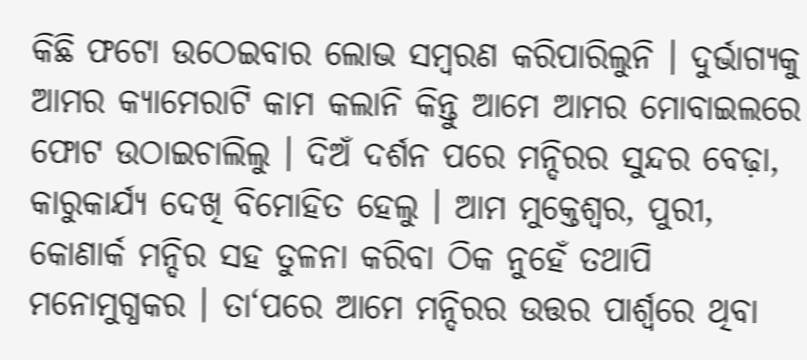କିଛି ଫଟୋ ଉଠେଇବାର ଲୋଭ ସମ୍ବରଣ କରିପାରିଲୁନି । ଦୁର୍ଭାଗ୍ୟକୁ ଆମର କ୍ୟାମେରାଟି କାମ କଲାନି କିନ୍ତୁ ଆମେ ଆମର ମୋବାଇଲରେ ଫୋଟ ଉଠାଇଚାଲିଲୁ । ଦିଅଁ ଦର୍ଶନ ପରେ ମନ୍ଦିରର ସୁନ୍ଦର ବେଢ଼ା, କାରୁକାର୍ଯ୍ୟ ଦେଖି ବିମୋହିତ ହେଲୁ । ଆମ ମୁକ୍ତେଶ୍ଵର, ପୁରୀ, କୋଣାର୍କ ମନ୍ଦିର ସହ ତୁଳନା କରିବା ଠିକ ନୁହେଁ ତଥାପି ମନୋମୁଗ୍ଧକର । ତା‘ପରେ ଆମେ ମନ୍ଦିରର ଉତ୍ତର ପାର୍ଶ୍ଵରେ ଥିବା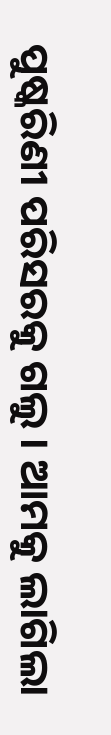ପୁଷ୍କରିଣୀ ପରିସରକୁ ଗଲୁ । ଆମକୁ ଲାଗିଲା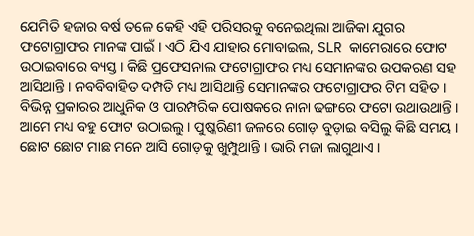ଯେମିତି ହଜାର ବର୍ଷ ତଳେ କେହି ଏହି ପରିସରକୁ ବନେଇଥିଲା ଆଜିକା ଯୁଗର ଫଟୋଗ୍ରାଫର ମାନଙ୍କ ପାଇଁ । ଏଠି ଯିଏ ଯାହାର ମୋବାଇଲ, SLR କାମେରାରେ ଫୋଟ ଉଠାଇବାରେ ବ୍ୟସ୍ତ । କିଛି ପ୍ରଫେସନାଲ ଫଟୋଗ୍ରାଫର ମଧ୍ୟ ସେମାନଙ୍କର ଉପକରଣ ସହ ଆସିଥାନ୍ତି । ନବବିବାହିତ ଦମ୍ପତି ମଧ୍ୟ ଆସିଥାନ୍ତି ସେମାନଙ୍କର ଫଟୋଗ୍ରାଫର ଟିମ ସହିତ । ବିଭିନ୍ନ ପ୍ରକାରର ଆଧୁନିକ ଓ ପାରମ୍ପରିକ ପୋଷକରେ ନାନା ଢଙ୍ଗରେ ଫଟୋ ଉଥାଉଥାନ୍ତି । ଆମେ ମଧ୍ୟ ବହୁ ଫୋଟ ଉଠାଇଲୁ । ପୁଷ୍କରିଣୀ ଜଳରେ ଗୋଡ଼ ବୁଡ଼ାଇ ବସିଲୁ କିଛି ସମୟ । ଛୋଟ ଛୋଟ ମାଛ ମନେ ଆସି ଗୋଡ଼କୁ ଖୁମ୍ପୁଥାନ୍ତି । ଭାରି ମଜା ଲାଗୁଥାଏ ।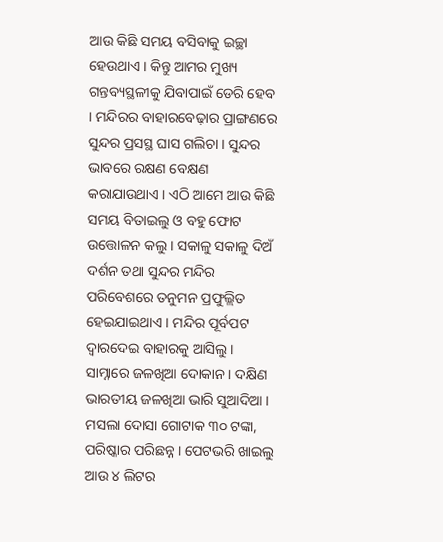ଆଉ କିଛି ସମୟ ବସିବାକୁ ଇଚ୍ଛା ହେଉଥାଏ । କିନ୍ତୁ ଆମର ମୁଖ୍ୟ ଗନ୍ତବ୍ୟସ୍ଥଳୀକୁ ଯିବାପାଇଁ ଡେରି ହେବ । ମନ୍ଦିରର ବାହାରବେଢ଼ାର ପ୍ରାଙ୍ଗଣରେ ସୁନ୍ଦର ପ୍ରସସ୍ଥ ଘାସ ଗଲିଚା । ସୁନ୍ଦର ଭାବରେ ରକ୍ଷଣ ବେକ୍ଷଣ କରାଯାଉଥାଏ । ଏଠି ଆମେ ଆଉ କିଛି ସମୟ ବିତାଇଲୁ ଓ ବହୁ ଫୋଟ ଉତ୍ତୋଳନ କଲୁ । ସକାଳୁ ସକାଳୁ ଦିଅଁ ଦର୍ଶନ ତଥା ସୁନ୍ଦର ମନ୍ଦିର ପରିବେଶରେ ତନୁମନ ପ୍ରଫୁଲ୍ଲିତ ହେଇଯାଇଥାଏ । ମନ୍ଦିର ପୂର୍ବପଟ ଦ୍ୱାରଦେଇ ବାହାରକୁ ଆସିଲୁ । ସାମ୍ନାରେ ଜଳଖିଆ ଦୋକାନ । ଦକ୍ଷିଣ ଭାରତୀୟ ଜଳଖିଆ ଭାରି ସୁଆଦିଆ । ମସଲା ଦୋସା ଗୋଟାକ ୩୦ ଟଙ୍କା, ପରିଷ୍କାର ପରିଛନ୍ନ । ପେଟଭରି ଖାଇଲୁ ଆଉ ୪ ଲିଟର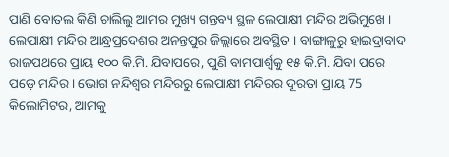ପାଣି ବୋତଲ କିଣି ଚାଲିଲୁ ଆମର ମୁଖ୍ୟ ଗନ୍ତବ୍ୟ ସ୍ଥଳ ଲେପାକ୍ଷୀ ମନ୍ଦିର ଅଭିମୁଖେ ।
ଲେପାକ୍ଷୀ ମନ୍ଦିର ଆନ୍ଧ୍ରପ୍ରଦେଶର ଅନନ୍ତପୁର ଜିଲ୍ଲାରେ ଅବସ୍ଥିତ । ବାଙ୍ଗାଳୁରୁ ହାଇଦ୍ରାବାଦ ରାଜପଥରେ ପ୍ରାୟ ୧୦୦ କି.ମି. ଯିବାପରେ, ପୁଣି ବାମପାର୍ଶ୍ଵକୁ ୧୫ କି.ମି. ଯିବା ପରେ ପଡ଼େ ମନ୍ଦିର । ଭୋଗ ନନ୍ଦିଶ୍ୱର ମନ୍ଦିରରୁ ଲେପାକ୍ଷୀ ମନ୍ଦିରର ଦୂରତା ପ୍ରାୟ 75 କିଲୋମିଟର, ଆମକୁ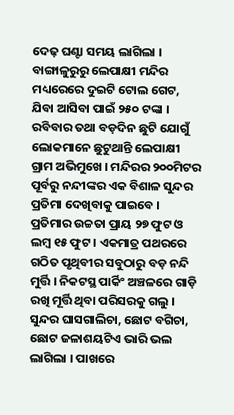ଦେଢ଼ ଘଣ୍ଟା ସମୟ ଲାଗିଲା । ବାଙ୍ଗାଳୁରୁରୁ ଲେପାକ୍ଷୀ ମନ୍ଦିର ମଧ୍ୟରେରେ ଦୁଇଟି ଟୋଲ ଗେଟ, ଯିବା ଆସିବା ପାଇଁ ୨୫୦ ଟଙ୍କା । ରବିବାର ତଥା ବଡ଼ଦିନ ଛୁଟି ଯୋଗୁଁ ଲୋକମାନେ ଛୁଟୁଥାନ୍ତି ଲେପାକ୍ଷୀ ଗ୍ରାମ ଅଭିମୁଖେ । ମନ୍ଦିରର ୨୦୦ମିଟର ପୂର୍ବରୁ ନନ୍ଦୀଙ୍କର ଏକ ବିଶାଳ ସୁନ୍ଦର ପ୍ରତିମା ଦେଖିବାକୁ ପାଇବେ । ପ୍ରତିମାର ଉଚ୍ଚତା ପ୍ରାୟ ୨୭ ଫୁଟ ଓ ଲମ୍ବ ୧୫ ଫୁଟ । ଏକମାତ୍ର ପଥରରେ ଗଠିତ ପୃଥିବୀର ସବୁଠାରୁ ବଡ଼ ନନ୍ଦି ମୁର୍ତ୍ତି । ନିକଟସ୍ଥ ପାର୍କିଂ ଅଞ୍ଚଳରେ ଗାଡ଼ି ରଖି ମୂର୍ତ୍ତି ଥିବା ପରିସରକୁ ଗଲୁ । ସୁନ୍ଦର ଘାସଗାଲିଚା, ଛୋଟ ବଗିଚା, ଛୋଟ ଜଳାଶୟଟିଏ ଭାରି ଭଲ ଲାଗିଲା । ପାଖରେ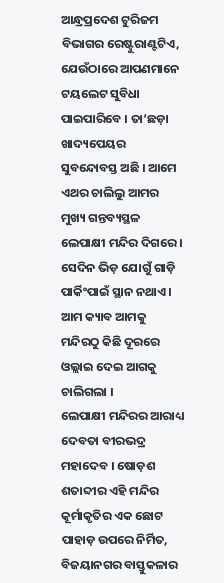ଆନ୍ଧ୍ରପ୍ରଦେଶ ଟୁରିଜମ ବିଭାଗର ରେଷ୍ଟୁରାଣ୍ଟଟିଏ, ଯେଉଁଠାରେ ଆପଣମାନେ ଟୟଲେଟ ସୁବିଧା ପାଇପାରିବେ । ତା‘ଛଡ଼ା ଖାଦ୍ୟପେୟର ସୁବନ୍ଦୋବସ୍ତ ଅଛି । ଆମେ ଏଥର ଚାଲିଲୁ ଆମର ମୁଖ୍ୟ ଗନ୍ତବ୍ୟସ୍ଥଳ ଲେପାକ୍ଷୀ ମନ୍ଦିର ଦିଗରେ । ସେଦିନ ଭିଡ଼ ଯୋଗୁଁ ଗାଡ଼ି ପାର୍କିଂପାଇଁ ସ୍ଥାନ ନଥାଏ । ଆମ କ୍ୟାବ ଆମକୁ ମନ୍ଦିରଠୁ କିଛି ଦୂରରେ ଓଲ୍ଲାଇ ଦେଇ ଆଗକୁ ଚାଲିଗଲା ।
ଲେପାକ୍ଷୀ ମନ୍ଦିରର ଆରାଧ୍ୟ ଦେବତା ବୀରଭଦ୍ର ମହାଦେବ । ଷୋଡ଼ଶ ଶତାବ୍ଦୀର ଏହି ମନ୍ଦିର କୂର୍ମାକୃତିର ଏକ ଛୋଟ ପାହାଡ଼ ଉପରେ ନିର୍ମିତ, ବିଜୟାନଗର ବାସ୍ତୁକଳାର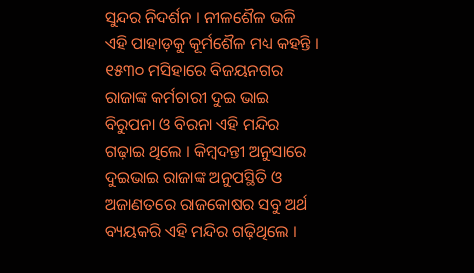ସୁନ୍ଦର ନିଦର୍ଶନ । ନୀଳଶୈଳ ଭଳି ଏହି ପାହାଡ଼କୁ କୂର୍ମଶୈଳ ମଧ୍ୟ କହନ୍ତି । ୧୫୩୦ ମସିହାରେ ବିଜୟନଗର ରାଜାଙ୍କ କର୍ମଚାରୀ ଦୁଇ ଭାଇ ବିରୁପନା ଓ ବିରନା ଏହି ମନ୍ଦିର ଗଢ଼ାଇ ଥିଲେ । କିମ୍ବଦନ୍ତୀ ଅନୁସାରେ ଦୁଇଭାଇ ରାଜାଙ୍କ ଅନୁପସ୍ଥିତି ଓ ଅଜାଣତରେ ରାଜକୋଷର ସବୁ ଅର୍ଥ ବ୍ୟୟକରି ଏହି ମନ୍ଦିର ଗଢ଼ିଥିଲେ ।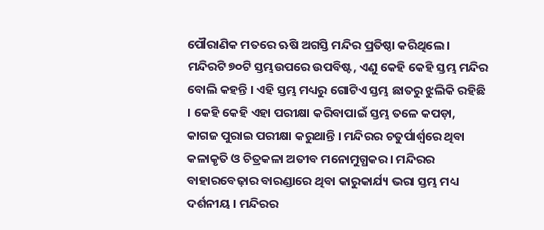ପୌରାଣିକ ମତରେ ଋଷି ଅଗସ୍ତି ମନ୍ଦିର ପ୍ରତିଷ୍ଠା କରିଥିଲେ । ମନ୍ଦିରଟି ୭୦ଟି ସ୍ତମ୍ଭଉପରେ ଉପବିଷ୍ଟ, ଏଣୁ କେହି କେହି ସ୍ତମ୍ଭ ମନ୍ଦିର ବୋଲି କହନ୍ତି । ଏହି ସ୍ତମ୍ଭ ମଧ୍ୟରୁ ଗୋଟିଏ ସ୍ତମ୍ଭ ଛାତରୁ ଝୁଲିକି ରହିଛି । କେହି କେହି ଏହା ପରୀକ୍ଷା କରିବାପାଇଁ ସ୍ତମ୍ଭ ତଳେ କପଡ଼ା, କାଗଜ ପୁରାଇ ପରୀକ୍ଷା କରୁଥାନ୍ତି । ମନ୍ଦିରର ଚତୁର୍ପାର୍ଶ୍ଵରେ ଥିବା କଳାକୃତି ଓ ଚିତ୍ରକଳା ଅତୀବ ମନୋମୁଗ୍ଧକର । ମନ୍ଦିରର ବାହାରବେଢ଼ାର ବାରଣ୍ଡାରେ ଥିବା କାରୁକାର୍ଯ୍ୟ ଭରା ସ୍ତମ୍ଭ ମଧ୍ୟ ଦର୍ଶନୀୟ । ମନ୍ଦିରର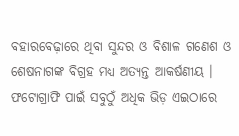ବହାରବେଢ଼ାରେ ଥିବା ସୁନ୍ଦର ଓ ବିଶାଳ ଗଣେଶ ଓ ଶେଷନାଗଙ୍କ ବିଗ୍ରହ ମଧ୍ୟ ଅତ୍ୟନ୍ତ ଆକର୍ଷଣୀୟ । ଫଟୋଗ୍ରାଫି ପାଇଁ ସବୁଠୁଁ ଅଧିକ ଭିଡ଼ ଏଇଠାରେ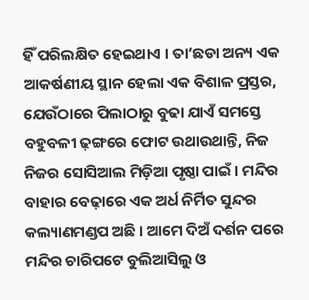ହିଁ ପରିଲକ୍ଷିତ ହେଇଥାଏ । ତା‘ଛଡା ଅନ୍ୟ ଏକ ଆକର୍ଷଣୀୟ ସ୍ଥାନ ହେଲା ଏକ ବିଶାଳ ପ୍ରସ୍ତର, ଯେଉଁଠାରେ ପିଲାଠାରୁ ବୁଢା ଯାଏଁ ସମସ୍ତେ ବହୁବଳୀ ଢ଼ଙ୍ଗରେ ଫୋଟ ଉଥାଉଥାନ୍ତି, ନିଜ ନିଜର ସୋସିଆଲ ମିଡ଼ିଆ ପୃଷ୍ଠା ପାଇଁ । ମନ୍ଦିର ବାହାର ବେଢ଼ାରେ ଏକ ଅର୍ଧ ନିର୍ମିତ ସୁନ୍ଦର କଲ୍ୟାଣମଣ୍ଡପ ଅଛି । ଆମେ ଦିଅଁ ଦର୍ଶନ ପରେ ମନ୍ଦିର ଚାରିପଟେ ବୁଲିଆସିଲୁ ଓ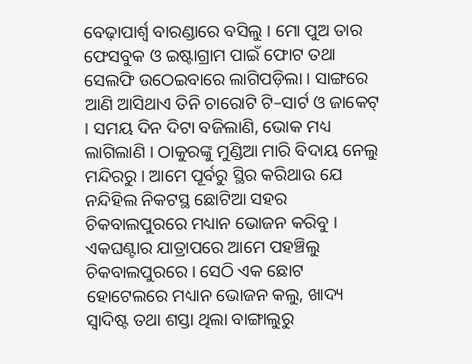ବେଢ଼ାପାର୍ଶ୍ୱ ବାରଣ୍ଡାରେ ବସିଲୁ । ମୋ ପୁଅ ତାର ଫେସବୁକ ଓ ଇଷ୍ଟାଗ୍ରାମ ପାଇଁ ଫୋଟ ତଥା ସେଲଫି ଉଠେଇବାରେ ଲାଗିପଡ଼ିଲା । ସାଙ୍ଗରେ ଆଣି ଆସିଥାଏ ତିନି ଚାରୋଟି ଟି–ସାର୍ଟ ଓ ଜାକେଟ୍ । ସମୟ ଦିନ ଦିଟା ବଜିଲାଣି, ଭୋକ ମଧ୍ୟ ଲାଗିଲାଣି । ଠାକୁରଙ୍କୁ ମୁଣ୍ଡିଆ ମାରି ବିଦାୟ ନେଲୁ ମନ୍ଦିରରୁ । ଆମେ ପୂର୍ବରୁ ସ୍ଥିର କରିଥାଉ ଯେ ନନ୍ଦିହିଲ ନିକଟସ୍ଥ ଛୋଟିଆ ସହର ଚିକବାଲପୁରରେ ମଧ୍ୟାନ ଭୋଜନ କରିବୁ । ଏକଘଣ୍ଟାର ଯାତ୍ରାପରେ ଆମେ ପହଞ୍ଚିଲୁ ଚିକବାଲପୁରରେ । ସେଠି ଏକ ଛୋଟ ହୋଟେଲରେ ମଧ୍ୟାନ ଭୋଜନ କଲୁ, ଖାଦ୍ୟ ସ୍ୱାଦିଷ୍ଟ ତଥା ଶସ୍ତା ଥିଲା ବାଙ୍ଗାଲୁରୁ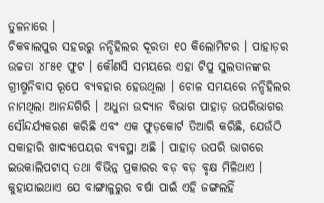ତୁଳନାରେ ।
ଚିକବାଲପୁର ସହରରୁ ନନ୍ଦିହିଲର ଦୂରତା ୧୦ କିଲୋମିଟର । ପାହାଡ଼ର ଉଚ୍ଚତା ୪୮୫୧ ଫୁଟ । କୌଣସି ସମୟରେ ଏହା ଟିପୁ ସୁଲତାନଙ୍କର ଗ୍ରୀଷ୍ମନିବାସ ରୂପେ ବ୍ୟବହାର ହେଉଥିଲା । ଚୋଳ ସମୟରେ ନନ୍ଦିହିଲର ନାମଥିଲା ଆନନ୍ଦଗିରି । ଅଧୁନା ଉଦ୍ୟାନ ବିଭାଗ ପାହାଡ଼ ଉପରିଭାଗର ସୌନ୍ଦର୍ଯ୍ୟକରଣ କରିଛି ଏବଂ ଏକ ଫୁଡ଼କୋର୍ଟ ତିଆରି କରିଛି, ଯେଉଁଠି ସକାହାରି ଖାଦ୍ୟପେୟର ବ୍ୟବସ୍ଥା ଅଛି । ପାହାଡ଼ ଉପରି ଭାଗରେ ଇଉକାଲିପଟାସ୍ ତଥା ବିଭିନ୍ନ ପ୍ରକାରର ବଡ଼ ବଡ଼ ବୃକ୍ଷ ମିଳିଥାଏ । କୁହାଯାଇଥାଏ ଯେ ବାଙ୍ଗାଳୁରୁର ବର୍ଷା ପାଇଁ ଏହି ଜଙ୍ଗଲହିଁ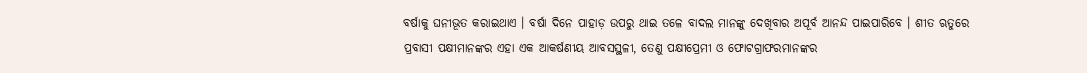ବର୍ଷାକୁ ଘନୀଭୂତ କରାଇଥାଏ । ବର୍ଷା ଦିନେ ପାହାଡ଼ ଉପରୁ ଥାଇ ତଳେ ବାଦଲ ମାନଙ୍କୁ ଦେଖିବାର ଅପୂର୍ବ ଆନନ୍ଦ ପାଇପାରିବେ । ଶୀତ ଋତୁରେ ପ୍ରବାସୀ ପକ୍ଷୀମାନଙ୍କର ଏହା ଏକ ଆକର୍ଷଣୀୟ ଆବସସ୍ଥଳୀ, ତେଣୁ ପକ୍ଷୀପ୍ରେମୀ ଓ ଫୋଟଗ୍ରାଫରମାନଙ୍କର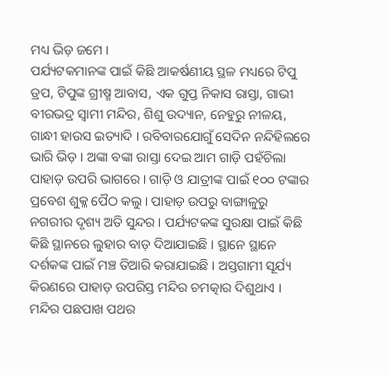ମଧ୍ୟ ଭିଡ଼ ଜମେ ।
ପର୍ଯ୍ୟଟକମାନଙ୍କ ପାଇଁ କିଛି ଆକର୍ଷଣୀୟ ସ୍ଥଳ ମଧ୍ୟରେ ଟିପୁ ଡ୍ରପ, ଟିପୁଙ୍କ ଗ୍ରୀଷ୍ମ ଆବାସ, ଏକ ଗୁପ୍ତ ନିକାସ ରାସ୍ତା, ଗାଭୀ ବୀରଭଦ୍ର ସ୍ୱାମୀ ମନ୍ଦିର, ଶିଶୁ ଉଦ୍ୟାନ, ନେହୁରୁ ନୀଳୟ, ଗାନ୍ଧୀ ହାଉସ ଇତ୍ୟାଦି । ରବିବାରଯୋଗୁଁ ସେଦିନ ନନ୍ଦିହିଲରେ ଭାରି ଭିଡ଼ । ଅଙ୍କା ବଙ୍କା ରାସ୍ତା ଦେଇ ଆମ ଗାଡ଼ି ପହଁଚିଲା ପାହାଡ଼ ଉପରି ଭାଗରେ । ଗାଡ଼ି ଓ ଯାତ୍ରୀଙ୍କ ପାଇଁ ୧୦୦ ଟଙ୍କାର ପ୍ରବେଶ ଶୁକ୍ଳ ପୈଠ କଲୁ । ପାହାଡ଼ ଉପରୁ ବାଙ୍ଗାଳୁରୁ ନଗରୀର ଦୃଶ୍ୟ ଅତି ସୁନ୍ଦର । ପର୍ଯ୍ୟଟକଙ୍କ ସୁରକ୍ଷା ପାଇଁ କିଛି କିଛି ସ୍ଥାନରେ ଲୁହାର ବାଡ଼ ଦିଆଯାଇଛି । ସ୍ଥାନେ ସ୍ଥାନେ ଦର୍ଶକଙ୍କ ପାଇଁ ମଞ୍ଚ ତିଆରି କରାଯାଇଛି । ଅସ୍ତଗାମୀ ସୂର୍ଯ୍ୟ କିରଣରେ ପାହାଡ଼ ଉପରିସ୍ତ ମନ୍ଦିର ଚମତ୍କାର ଦିଶୁଥାଏ । ମନ୍ଦିର ପଛପାଖ ପଥର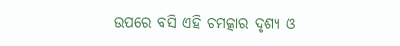ଉପରେ ବସି ଏହି ଚମତ୍କାର ଦୃଶ୍ୟ ଓ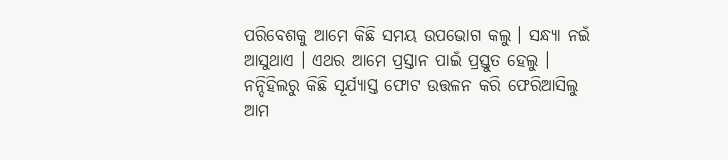ପରିବେଶକୁ ଆମେ କିଛି ସମୟ ଉପଭୋଗ କଲୁ । ସନ୍ଧ୍ୟା ନଇଁ ଆସୁଥାଏ । ଏଥର ଆମେ ପ୍ରସ୍ତାନ ପାଇଁ ପ୍ରସ୍ତୁତ ହେଲୁ । ନନ୍ଦିହିଲରୁ କିଛି ସୂର୍ଯ୍ୟାସ୍ତ ଫୋଟ ଉତ୍ତଳନ କରି ଫେରିଆସିଲୁ ଆମ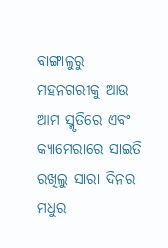ବାଙ୍ଗାଳୁରୁ ମହନଗରୀକୁ ଆଉ ଆମ ସ୍ମୃତିରେ ଏବଂ କ୍ୟାମେରାରେ ସାଇତି ରଖିଲୁ ସାରା ଦିନର ମଧୁର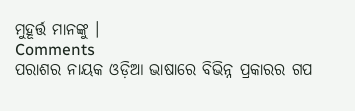ମୁହୂର୍ତ୍ତ ମାନଙ୍କୁ ।
Comments
ପରାଶର ନାୟକ ଓଡ଼ିଆ ଭାଷାରେ ବିଭିନ୍ନ ପ୍ରକାରର ଗପ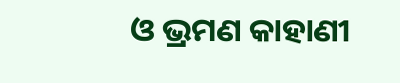ଓ ଭ୍ରମଣ କାହାଣୀ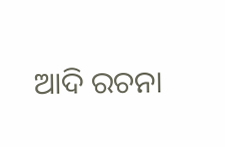ଆଦି ରଚନା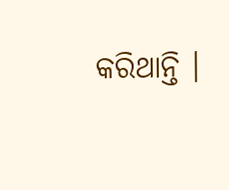କରିଥାନ୍ତି ।